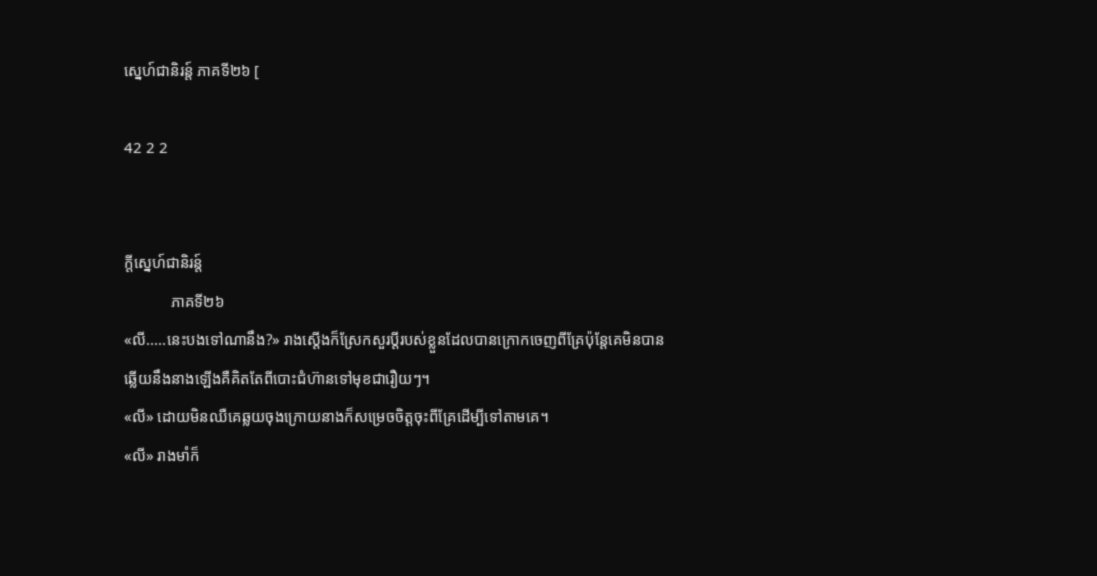ស្នេហ៍ជានិរន្ត៍ ភាគទី២៦ [

42 2 2


ក្តីស្នេហ៍ជានិរន្ត៍
            ភាគទី២៦
«លី.....នេះបងទៅណានឹង?» រាងស្តើងក៏ស្រែកសួរប្តីរបស់ខ្លួនដែលបានក្រោកចេញពីគ្រែប៉ុន្តែគេមិនបានឆ្លើយនឹងនាងឡើងគឺគិតតែពីបោះជំហ៊ានទៅមុខជារឿយៗ។
«លី» ដោយមិនឈឺគេឆ្លយចុងក្រោយនាងក៏សម្រេចចិត្តចុះពីគ្រែដើម្បីទៅតាមគេ។
«លី» រាងមាំក៏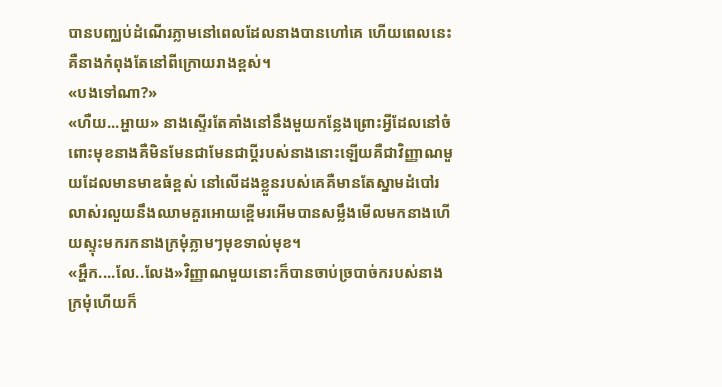បានបញ្ឈប់ដំណើរភ្លាមនៅពេលដែលនាងបានហៅគេ ហើយពេលនេះគឺនាងកំពុងតែនៅពីក្រោយរាងខ្ពស់។
«បងទៅណា?»
«ហឺយ...អ្ហាយ» នាងស្ទើរតែគាំងនៅនឹងមួយកន្លែងព្រោះអ្វីដែលនៅចំពោះមុខនាងគឺមិនមែនជាមែនជាប្តីរបស់នាងនោះឡើយគឺជាវិញ្ញាណមួយដែលមានមាឌធំខ្ពស់ នៅលើដងខ្លួនរបស់គេគឺមានតែស្នាមដំបៅរលាស់រលួយនឹងឈាមគួរអោយខ្ពើមរអើមបានសម្លឹងមើលមកនាងហើយស្ទុះមករកនាងក្រមុំភ្លាមៗមុខទាល់មុខ។
«អ្ហឹក....លែ..លែង»វិញ្ញាណមួយនោះក៏បានចាប់ច្របាច់ករបស់នាងក្រមុំហើយក៏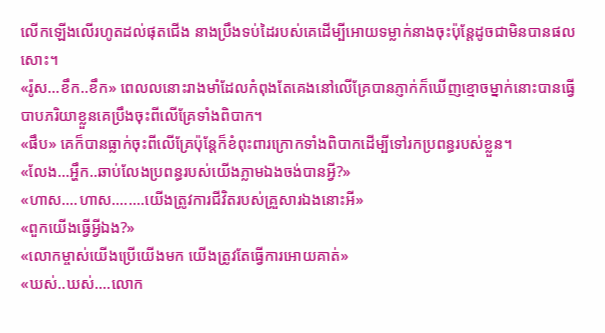លើកឡើងលើរហូតដល់ផុតជើង នាងប្រឹងទប់ដៃរបស់គេដើម្បីអោយទម្លាក់នាងចុះប៉ុន្តែដូចជាមិនបានផលសោះ។
«រ៉ូស...ខឹក..ខឹក» ពេលលនោះរាងមាំដែលកំពុងតែគេងនៅលើគ្រែបានភ្ញាក់ក៏ឃើញខ្មោចម្នាក់នោះបានធ្វើបាបភរិយាខ្លួនគេប្រឹងចុះពីលើគ្រែទាំងពិបាក។
«ផឹប» គេក៏បានធ្លាក់ចុះពីលើគ្រែប៉ុន្តែក៏ខំពុះពារក្រោកទាំងពិបាកដើម្បីទៅរកប្រពន្ធរបស់ខ្លួន។
«លែង...អ្ហឹក..ឆាប់លែងប្រពន្ធរបស់យើងភ្លាមឯងចង់បានអ្វី?»
«ហាស....ហាស........យើងត្រូវការជីវិតរបស់គ្រួសារឯងនោះអី»
«ពួកយើងធ្វើអ្វីឯង?»
«លោកម្ចាស់យើងប្រើយើងមក យើងត្រូវតែធ្វើការអោយគាត់»
«ឃស់..ឃស់....លោក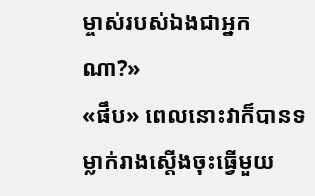ម្ចាស់របស់ឯងជាអ្នកណា?»
«ផឹប» ពេលនោះវាក៏បានទម្លាក់រាងស្តើងចុះធ្វើមួយ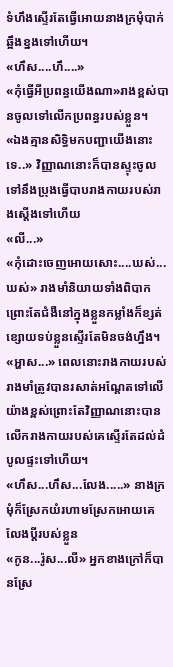ទំហឹងស្ទើរតែធ្វើអោយនាងក្រមុំបាក់ឆ្អឹងខ្នងទៅហើយ។
«ហឹស....ហឹ....»
«កុំធ្វើអីប្រពន្ធយើងណា»រាងខ្ពស់បានចូលទៅលើកប្រពន្ធរបស់ខ្លួន។
«ឯងគ្មានសិទ្ធិមកបញ្ជាយើងនោះទេ..» វិញ្ញាណនោះក៏បានស្ទុះចូលទៅនឹងប្រុងធ្វើបាបរាងកាយរបស់រាងស្តើងទៅហើយ
«លី...»
«កុំដោះចេញអោយសោះ....ឃស់...ឃស់» រាងមាំនិយាយទាំងពិបាក ព្រោះតែជំងឺនៅក្នុងខ្លួនកម្លាំងក៏ខ្សត់ខ្សោយទប់ខ្លួនស្ទើរតែមិនចង់ហ្នឹង។
«អ្ហាស...» ពេលនោះរាងកាយរបស់រាងមាំត្រូវបានរសាត់អណ្តែតទៅលើយ៉ាងខ្ពស់ព្រោះតែវិញ្ញាណនោះបានលើករាងកាយរបស់គេស្ទើរតែដល់ដំបូលផ្ទះទៅហើយ។
«ហឹស...ហឹស...លែង.....» នាងក្រមុំក៏ស្រែកយំរហាមស្រែកអោយគេលែងប្តីរបស់ខ្លួន
«កូន...រ៉ូស...លី» អ្នកខាងក្រៅក៏បានស្រែ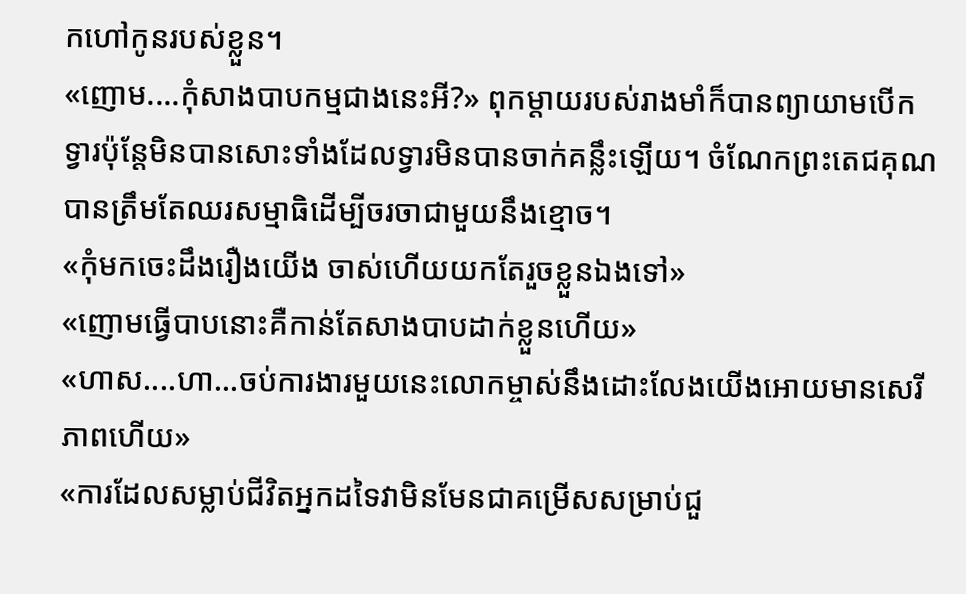កហៅកូនរបស់ខ្លួន។
«ញោម....កុំសាងបាបកម្មជាងនេះអី?» ពុកម្តាយរបស់រាងមាំក៏បានព្យាយាមបើកទ្វារប៉ុន្តែមិនបានសោះទាំងដែលទ្វារមិនបានចាក់គន្លឹះឡើយ។ ចំណែកព្រះតេជគុណបានត្រឹមតែឈរសម្មាធិដើម្បីចរចាជាមួយនឹងខ្មោច។
«កុំមកចេះដឹងរឿងយើង ចាស់ហើយយកតែរួចខ្លួនឯងទៅ»
«ញោមធ្វើបាបនោះគឺកាន់តែសាងបាបដាក់ខ្លួនហើយ»
«ហាស....ហា...ចប់ការងារមួយនេះលោកម្ចាស់នឹងដោះលែងយើងអោយមានសេរីភាពហើយ»
«ការដែលសម្លាប់ជីវិតអ្នកដទៃវាមិនមែនជាគម្រើសសម្រាប់ជួ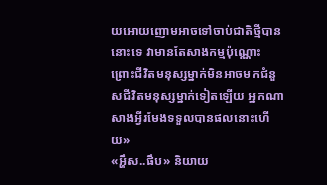យអោយញោមអាចទៅចាប់ជាតិថ្មីបាននោះទេ វាមានតែសាងកម្មប៉ុណ្ណោះព្រោះជីវិតមនុស្សម្នាក់មិនអាចមកជំនួសជីវិតមនុស្សម្នាក់ទៀតឡើយ អ្នកណាសាងអ្វីរមែងទទួលបានផលនោះហើយ»
«អ្ហឹស..ផឹប» និយាយ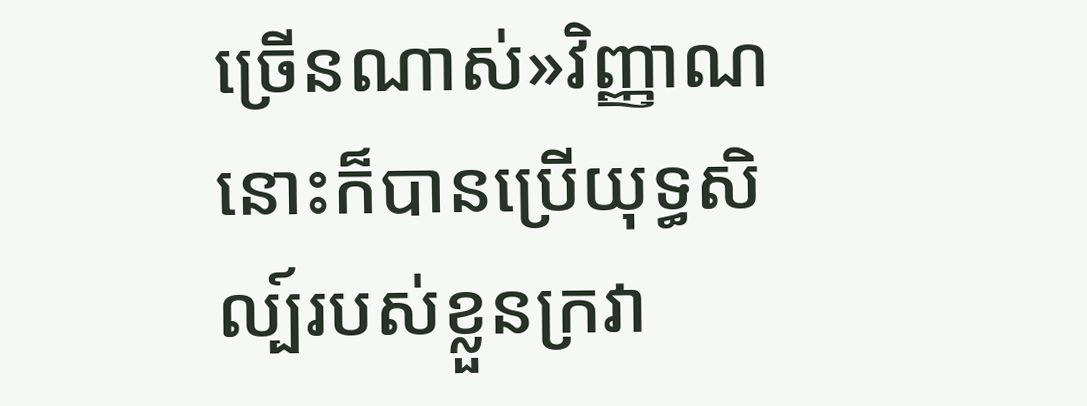ច្រើនណាស់»វិញ្ញាណនោះក៏បានប្រើយុទ្ធសិល្ប៍របស់ខ្លួនក្រវា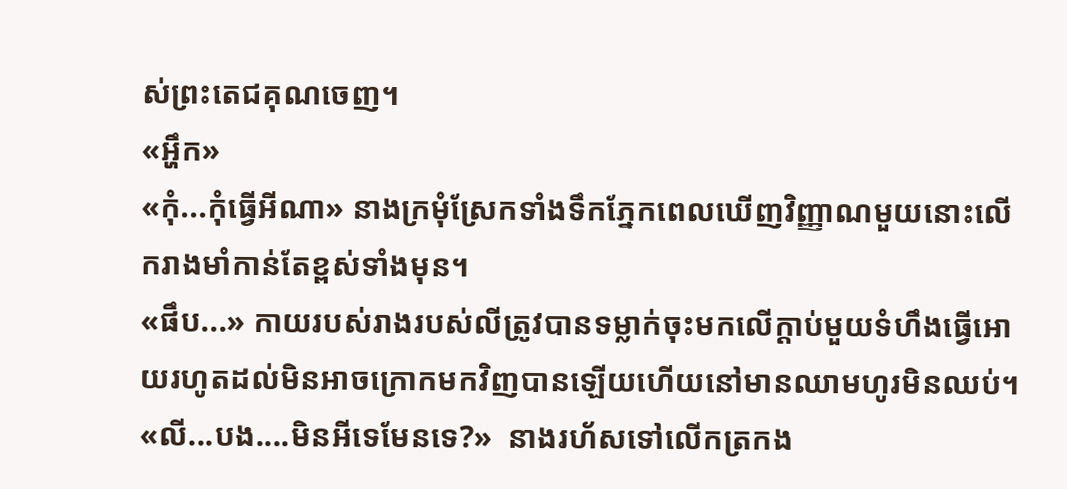ស់ព្រះតេជគុណចេញ។
«អ្ហឹក»
«កុំ...កុំធ្វើអីណា» នាងក្រមុំស្រែកទាំងទឹកភ្នែកពេលឃើញវិញ្ញាណមួយនោះលើករាងមាំកាន់តែខ្ពស់ទាំងមុន។
«ផឹប...» កាយរបស់រាងរបស់លីត្រូវបានទម្លាក់ចុះមកលើក្តាប់មួយទំហឹងធ្វើអោយរហូតដល់មិនអាចក្រោកមកវិញបានឡើយហើយនៅមានឈាមហូរមិនឈប់។
«លី...បង....មិនអីទេមែនទេ?»  នាងរហ័សទៅលើកត្រកង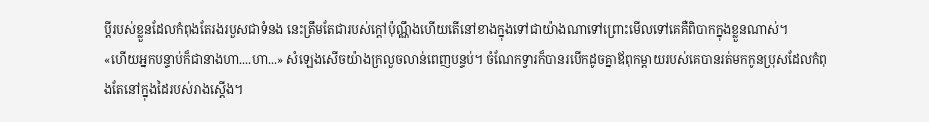ប្តីរបស់ខ្លួនដែលកំពុងតែរងរបួសជាទំនង នេះត្រឹមតែជារបស់ក្តៅប៉ុណ្ណឹងហើយតើនៅខាងក្នុងទៅជាយ៉ាងណាទៅព្រោះមើលទៅគេគឺពិបាកក្នុងខ្លួនណាស់។
«ហើយអ្នកបន្ទាប់ក៏ជានាងហា....ហា...» សំឡេងសើចយ៉ាងក្រលួចលាន់ពេញបន្ទប់។ ចំណែកទ្វារក៏បានរបើកដូចគ្នាឪពុកម្តាយរបស់គេបានរត់មកកូនប្រុសដែលកំពុងតែនៅក្នុងដៃរបស់រាងស្តើង។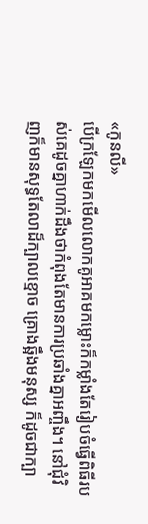«កូនលី»
បើក្រឡែកមកមើលលោកគូអាគមកម្លោះក៏កម្លាំងតែរៀបចំធ្វើពិធីរបស់គេដូចគ្នាហាក់ដឹងថាកំពុងតែមានការប្រឆាំងគ្នាអញ្ចឹង។ នៅជុំវិញក៏មានសុទ្ធតែលាដ៏ក្បាលខ្មោច គ្រោងឆ្អឹងមនុស្ស ក៏ដូចជាក្បា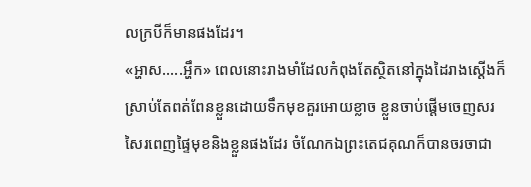លក្របីក៏មានផងដែរ។
«អ្ហាស.....អ្ហឹក» ពេលនោះរាងមាំដែលកំពុងតែស្ថិតនៅក្នុងដៃរាងស្តើងក៏ស្រាប់តែពត់ពែនខ្លួនដោយទឹកមុខគួរអោយខ្លាច ខ្លួនចាប់ផ្តើមចេញសរសៃរពេញផ្ទៃមុខនិងខ្លួនផងដែរ ចំណែកឯព្រះតេជគុណក៏បានចរចាជា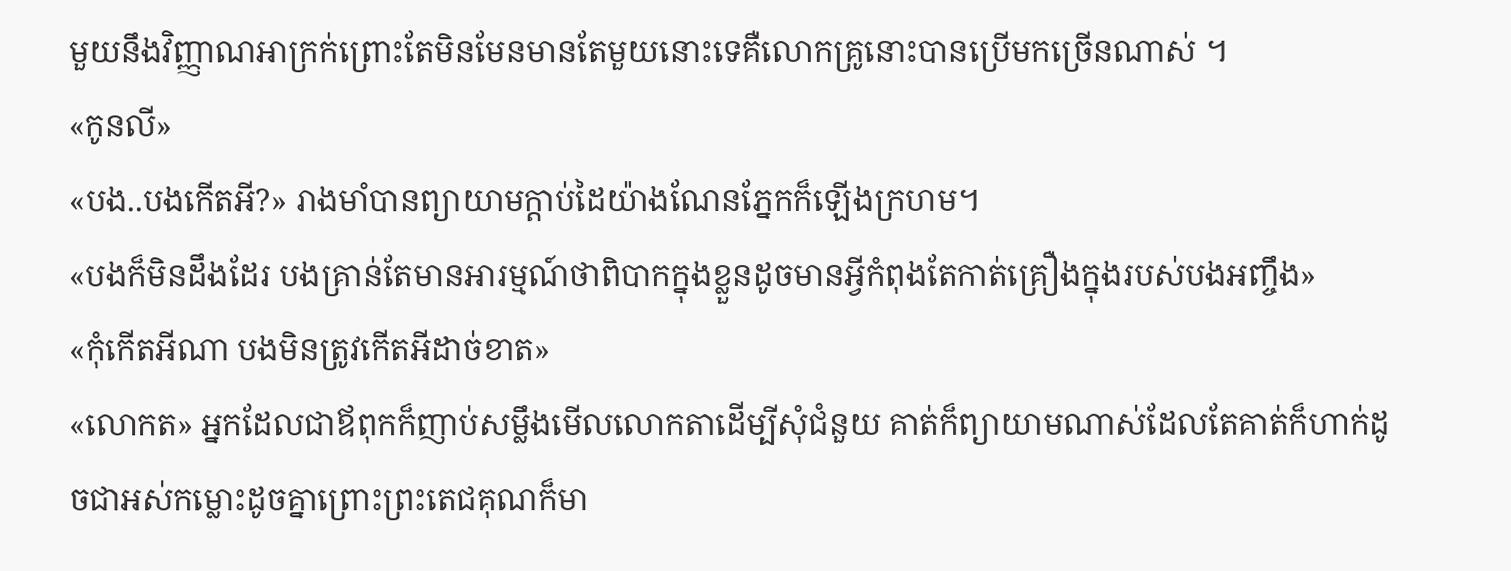មួយនឹងវិញ្ញាណអាក្រក់ព្រោះតែមិនមែនមានតែមួយនោះទេគឺលោកគ្រូនោះបានប្រើមកច្រើនណាស់ ។
«កូនលី»
«បង..បងកើតអី?» រាងមាំបានព្យាយាមក្តាប់ដៃយ៉ាងណែនភ្នែកក៏ឡើងក្រហម។
«បងក៏មិនដឹងដែរ បងគ្រាន់តែមានអារម្មណ៍ថាពិបាកក្នុងខ្លួនដូចមានអ្វីកំពុងតែកាត់គ្រឿងក្នុងរបស់បងអញ្ចឹង»
«កុំកើតអីណា បងមិនត្រូវកើតអីដាច់ខាត»
«លោកត» អ្នកដែលជាឪពុកក៏ញាប់សម្លឹងមើលលោកតាដើម្បីសុំជំនួយ គាត់ក៏ព្យាយាមណាស់ដែលតែគាត់ក៏ហាក់ដូចជាអស់កម្លោះដូចគ្នាព្រោះព្រះតេជគុណក៏មា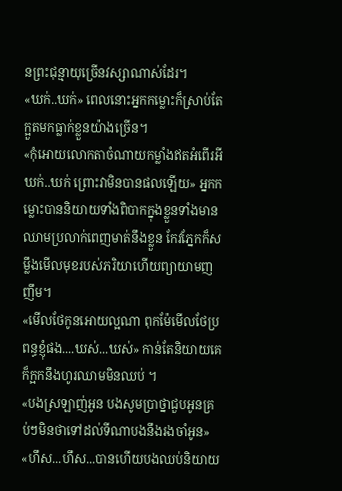នព្រះជុន្មាយុច្រើនវស្សាណាស់ដែរ។
«ឃក់..ឃក់» ពេលនោះអ្នកកម្លោះក៏ស្រាប់តែក្អួតមកធ្លាក់ខ្លួនយ៉ាងច្រើន។
«កុំអោយលោកតាចំណាយកម្លាំងឥតអំពើរអី ឃក់..ឃក់ ព្រោះវាមិនបានផលឡើយ» អ្នកកម្លោះបាននិយាយទាំងពិបាកក្នុងខ្លួនទាំងមានឈាមប្រលាក់ពេញមាត់នឹងខ្លួន កែវភ្នែកក៏សម្លឹងមើលមុខរបស់ភរិយាហើយព្យាយាមញញឹម។
«មើលថែកូនអោយល្អណា ពុកម៉ែមើលថែប្រពន្ធខ្ញុំផង....ឃស់...ឃស់» កាន់តែនិយាយគេក៏ក្អកនឹងហូរឈាមមិនឈប់ ។
«បងស្រឡាញ់អូន បងសូមប្រាថ្នាជួបអូនគ្រប់ៗមិនថាទៅដល់ទីណាបងនឹងរងចាំអូន»
«ហឹស...ហឹស...បានហើយបងឈប់និយាយ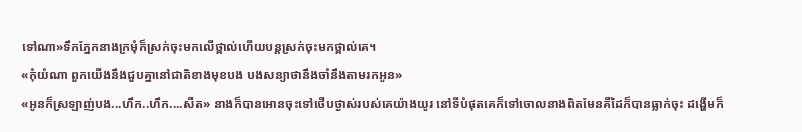ទៅណា»ទឹកភ្នែកនាងក្រមុំក៏ស្រក់ចុះមកលើថ្ពាល់ហើយបន្តស្រក់ចុះមកថ្ពាល់គេ។
«កុំយំណា ពួកយើងនឹងជួបគ្នានៅជាតិខាងមុខបង បងសន្យាថានឹងចាំនឹងតាមរកអូន»
«អូនក៏ស្រឡាញ់បង...ហឹក..ហឹក....សឺត» នាងក៏បានអោនចុះទៅថើបថ្ងាស់របស់គេយ៉ាងយូរ នៅទីបំផុតគេក៏ទៅចោលនាងពិតមែនគឺដៃក៏បានធ្លាក់ចុះ ដង្ហើមក៏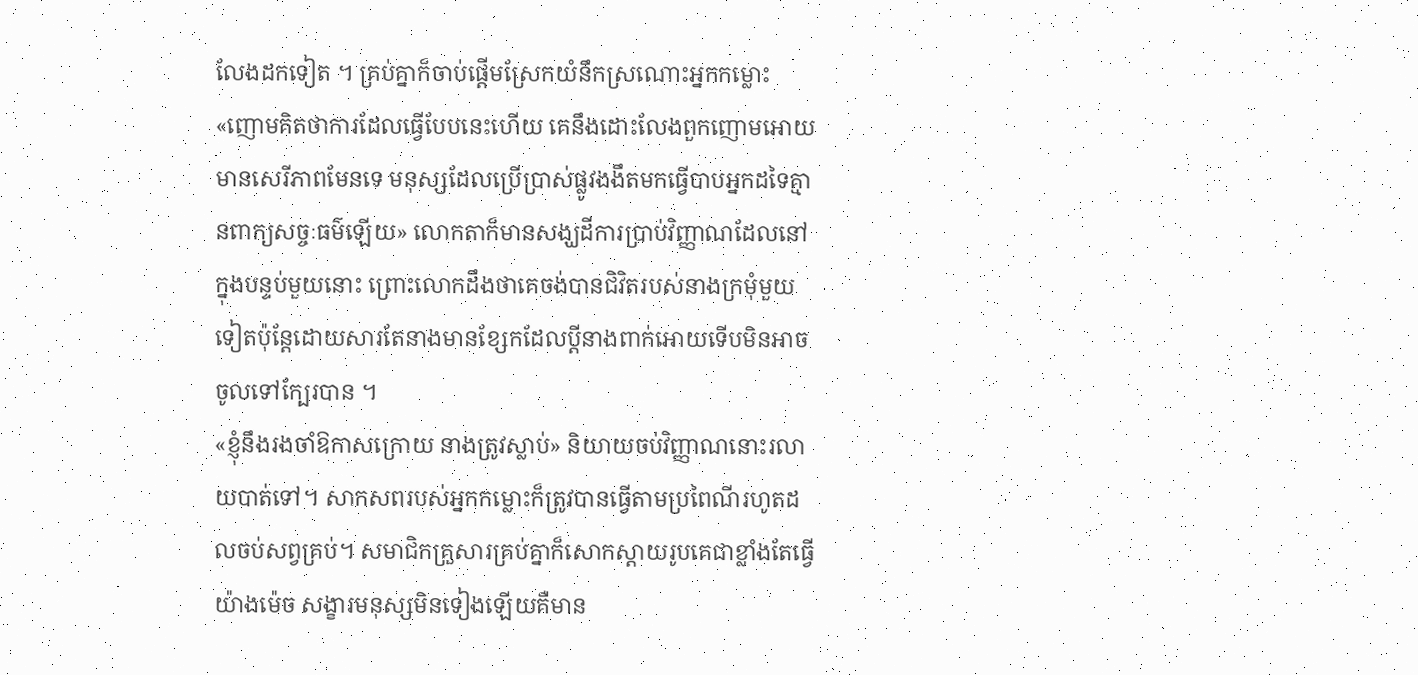លែងដកទៀត ។ គ្រប់គ្នាក៏ចាប់ផ្តើមស្រែកយំនឹកស្រណោះអ្នកកម្លោះ
«ញោមគិតថាការដែលធ្វើបែបនេះហើយ គេនឹងដោះលែងពួកញោមអោយមានសេរីភាពមែនទេ មនុស្សដែលប្រើប្រាស់ផ្លូវងងឹតមកធ្វើបាបអ្នកដទៃគ្មានពាក្យសច្ចៈធម៌ឡើយ» លោកតាក៏មានសង្ឃដីការប្រាប់វិញ្ញាណដែលនៅក្នុងបន្ទប់មួយនោះ ព្រោះលោកដឹងថាគេចង់បានជិវិតរបស់នាងក្រមុំមួយទៀតប៉ុន្តែដោយសារតែនាងមានខ្សែកដែលប្តីនាងពាក់អោយទើបមិនអាចចូលទៅក្បែរបាន ។
«ខ្ញុំនឹងរងចាំឱកាសក្រោយ នាងត្រូវស្លាប់» និយាយចប់វិញ្ញាណនោះរលាយបាត់ទៅ។ សាកសពរបស់អ្នកកម្លោះក៏ត្រូវបានធ្វើតាមប្រពៃណីរហូតដលចប់សព្វគ្រប់។ សមាជិកគ្រួសារគ្រប់គ្នាក៏សោកស្តាយរូបគេជាខ្លាំងតែធ្វើយ៉ាងម៉េច សង្ខារមនុស្សមិនទៀងឡើយគឺមាន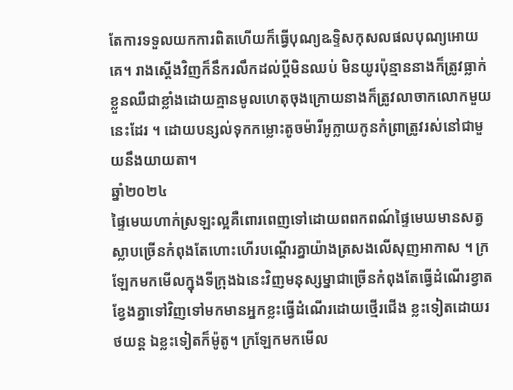តែការទទួលយកការពិតហើយក៏ធ្វើបុណ្យឩទ្ទិសកុសលផលបុណ្យអោយគេ។ រាងស្តើងវិញក៏នឹករលឹកដល់ប្តីមិនឈប់ មិនយូរប៉ុន្មាននាងក៏ត្រូវធ្លាក់ខ្លួនឈឺជាខ្លាំងដោយគ្មានមូលហេតុចុងក្រោយនាងក៏ត្រូវលាចាកលោកមួយនេះដែរ ។ ដោយបន្សល់ទុកកម្លោះតូចម៉ារីអូក្លាយកូនកំព្រាត្រូវរស់នៅជាមួយនឹងយាយតា។
ឆ្នាំ២០២៤
ផ្ទៃមេឃហាក់ស្រឡះល្អគឺពោរពេញទៅដោយពពកពណ៍ផ្ទៃមេឃមានសត្វស្លាបច្រើនកំពុងតែហោះហើរបណ្តើរគ្នាយ៉ាងត្រសងលើសុញអាកាស ។ ក្រឡែកមកមើលក្នុងទីក្រុងឯនេះវិញមនុស្សម្នាជាច្រើនកំពុងតែធ្វើដំណើរខ្វាតខ្វែងគ្នាទៅវិញទៅមកមានអ្នកខ្លះធ្វើដំណើរដោយថ្មើរជើង ខ្លះទៀតដោយរថយន្ត ឯខ្លះទៀតក៏ម៉ូតូ។ ក្រឡែកមកមើល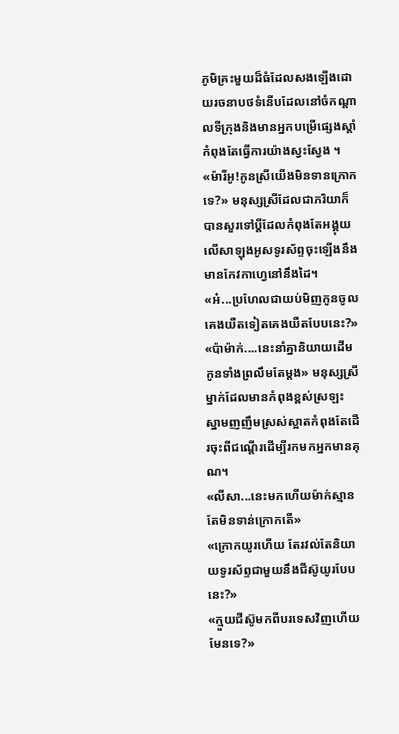ភូមិគ្រះមួយដ៏ធំដែលសងឡើងដោយរចនាបថទំនើបដែលនៅចំកណ្តាលទីក្រុងនិងមានអ្នកបម្រើផ្សេងស្តាំកំពុងតែធ្វើការយ៉ាងស្វះស្វែង ។
«ម៉ារីអូ!កូនស្រីយើងមិនទានក្រោកទេ?» មនុស្សស្រីដែលជាភរិយាក៏បានសួរទៅប្តីដែលកំពុងតែអង្គុយលើសាឡុងអូសទូរស័ព្ទចុះឡើងនឹងមានកែវកាហ្វេនៅនឹងដៃ។
«អ៎...ប្រហែលជាយប់មិញកូនចូលគេងយឺតទៀតគេងយឺតបែបនេះ?»
«ប៉ាម៉ាក់....នេះនាំគ្នានិយាយដើមកូនទាំងព្រលឹមតែម្តង» មនុស្សស្រីម្នាក់ដែលមានកំពុងខ្ពស់ស្រឡះ ស្នាមញញឹមស្រស់ស្អាតកំពុងតែដើរចុះពីជណ្តើរដើម្បីរកមកអ្នកមានគុណ។
«លីសា...នេះមកហើយម៉ាក់ស្មានតែមិនទាន់ក្រោកតើ»
«ក្រោកយូរហើយ តែរវល់តែនិយាយទូរស័ព្ទជាមួយនឹងជីស៊ូយូរបែបនេះ?»
«ក្មួយជីស៊ូមកពីបរទេសវិញហើយមែនទេ?»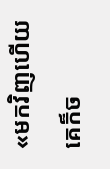«មកវិញហើយ គេក៏ច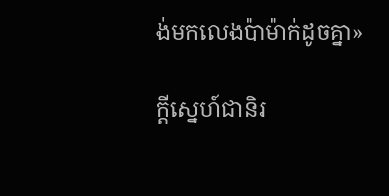ង់មកលេងប៉ាម៉ាក់ដូចគ្នា»

ក្តីស្នេហ៍ជានិរ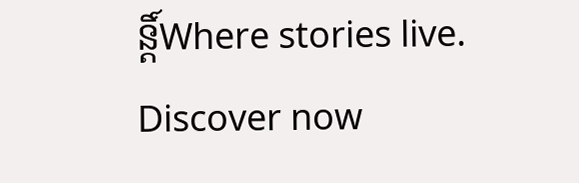ន្តិ៍Where stories live. Discover now